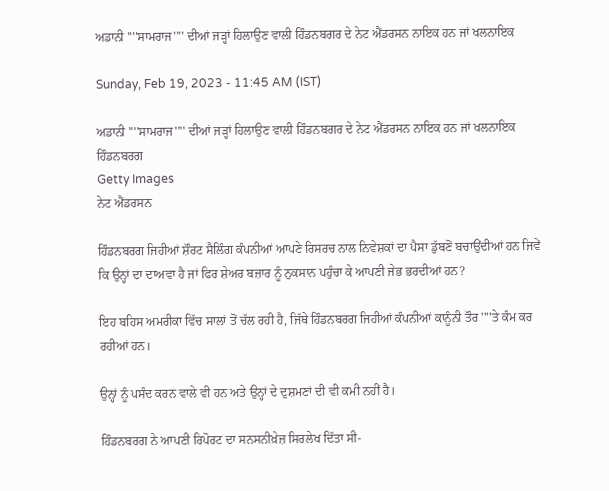ਅਡਾਨੀ ''''ਸਾਮਰਾਜ'''' ਦੀਆਂ ਜੜ੍ਹਾਂ ਹਿਲਾਉਣ ਵਾਲੀ ਹਿੰਡਨਬਗਰ ਦੇ ਨੇਟ ਐਂਡਰਸਨ ਨਾਇਕ ਹਨ ਜਾਂ ਖਲਨਾਇਕ

Sunday, Feb 19, 2023 - 11:45 AM (IST)

ਅਡਾਨੀ ''''ਸਾਮਰਾਜ'''' ਦੀਆਂ ਜੜ੍ਹਾਂ ਹਿਲਾਉਣ ਵਾਲੀ ਹਿੰਡਨਬਗਰ ਦੇ ਨੇਟ ਐਂਡਰਸਨ ਨਾਇਕ ਹਨ ਜਾਂ ਖਲਨਾਇਕ
ਹਿੰਡਨਬਰਗ
Getty Images
ਨੇਟ ਐਂਡਰਸਨ

ਹਿੰਡਨਬਰਗ ਜਿਹੀਆਂ ਸ਼ੌਰਟ ਸੈਲਿੰਗ ਕੰਪਨੀਆਂ ਆਪਣੇ ਰਿਸਰਚ ਨਾਲ ਨਿਵੇਸ਼ਕਾਂ ਦਾ ਪੈਸਾ ਡੁੱਬਣੋਂ ਬਚਾਉਂਦੀਆਂ ਹਨ ਜਿਵੇਂ ਕਿ ਉਨ੍ਹਾਂ ਦਾ ਦਾਅਵਾ ਹੈ ਜਾਂ ਫਿਰ ਸ਼ੇਅਰ ਬਜ਼ਾਰ ਨੂੰ ਨੁਕਸਾਨ ਪਹੁੰਚਾ ਕੇ ਆਪਣੀ ਜੇਭ ਭਰਦੀਆਂ ਹਨ?

ਇਹ ਬਹਿਸ ਅਮਰੀਕਾ ਵਿੱਚ ਸਾਲਾਂ ਤੋਂ ਚੱਲ ਰਹੀ ਹੈ, ਜਿੱਥੇ ਹਿੰਡਨਬਰਗ ਜਿਹੀਆਂ ਕੰਪਨੀਆਂ ਕਾਨੂੰਨੀ ਤੌਰ ''''ਤੇ ਕੰਮ ਕਰ ਰਹੀਆਂ ਹਨ।

ਉਨ੍ਹਾਂ ਨੂੰ ਪਸੰਦ ਕਰਨ ਵਾਲੇ ਵੀ ਹਨ ਅਤੇ ਉਨ੍ਹਾਂ ਦੇ ਦੁਸ਼ਮਣਾਂ ਦੀ ਵੀ ਕਮੀ ਨਹੀਂ ਹੈ।

ਹਿੰਡਨਬਰਗ ਨੇ ਆਪਣੀ ਰਿਪੋਰਟ ਦਾ ਸਨਸਨੀਖ਼ੇਜ਼ ਸਿਰਲੇਖ ਦਿੱਤਾ ਸੀ-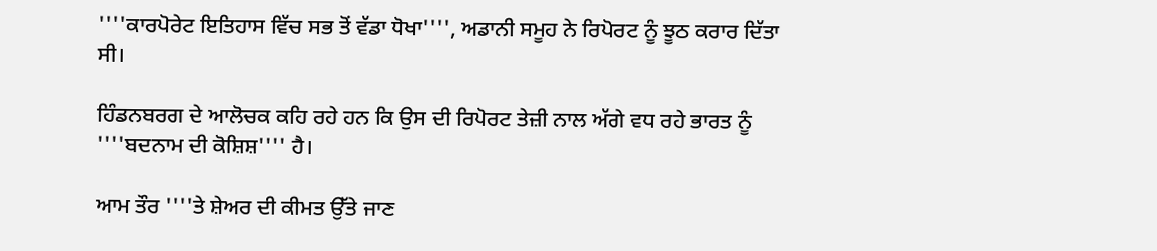''''ਕਾਰਪੋਰੇਟ ਇਤਿਹਾਸ ਵਿੱਚ ਸਭ ਤੋਂ ਵੱਡਾ ਧੋਖਾ'''', ਅਡਾਨੀ ਸਮੂਹ ਨੇ ਰਿਪੋਰਟ ਨੂੰ ਝੂਠ ਕਰਾਰ ਦਿੱਤਾ ਸੀ।

ਹਿੰਡਨਬਰਗ ਦੇ ਆਲੋਚਕ ਕਹਿ ਰਹੇ ਹਨ ਕਿ ਉਸ ਦੀ ਰਿਪੋਰਟ ਤੇਜ਼ੀ ਨਾਲ ਅੱਗੇ ਵਧ ਰਹੇ ਭਾਰਤ ਨੂੰ ''''ਬਦਨਾਮ ਦੀ ਕੋਸ਼ਿਸ਼'''' ਹੈ।

ਆਮ ਤੌਰ ''''ਤੇ ਸ਼ੇਅਰ ਦੀ ਕੀਮਤ ਉੱਤੇ ਜਾਣ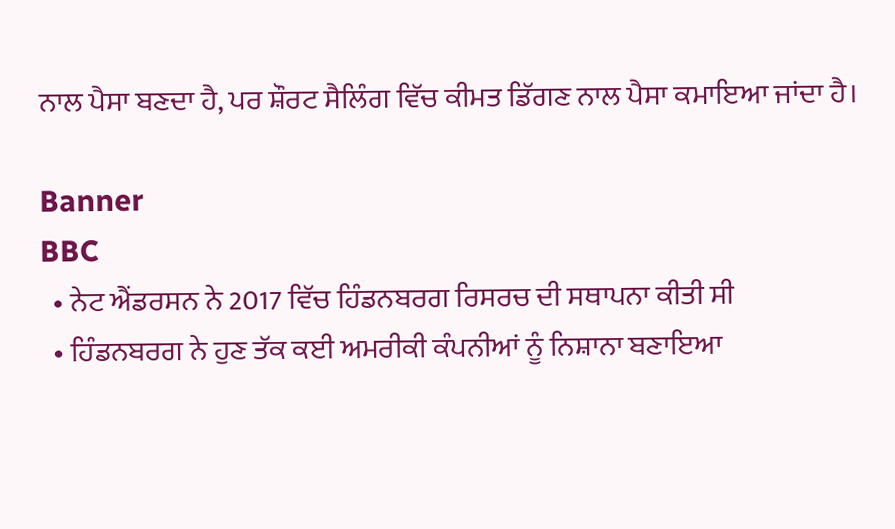ਨਾਲ ਪੈਸਾ ਬਣਦਾ ਹੈ, ਪਰ ਸ਼ੌਰਟ ਸੈਲਿੰਗ ਵਿੱਚ ਕੀਮਤ ਡਿੱਗਣ ਨਾਲ ਪੈਸਾ ਕਮਾਇਆ ਜਾਂਦਾ ਹੈ।

Banner
BBC
  • ਨੇਟ ਐਂਡਰਸਨ ਨੇ 2017 ਵਿੱਚ ਹਿੰਡਨਬਰਗ ਰਿਸਰਚ ਦੀ ਸਥਾਪਨਾ ਕੀਤੀ ਸੀ
  • ਹਿੰਡਨਬਰਗ ਨੇ ਹੁਣ ਤੱਕ ਕਈ ਅਮਰੀਕੀ ਕੰਪਨੀਆਂ ਨੂੰ ਨਿਸ਼ਾਨਾ ਬਣਾਇਆ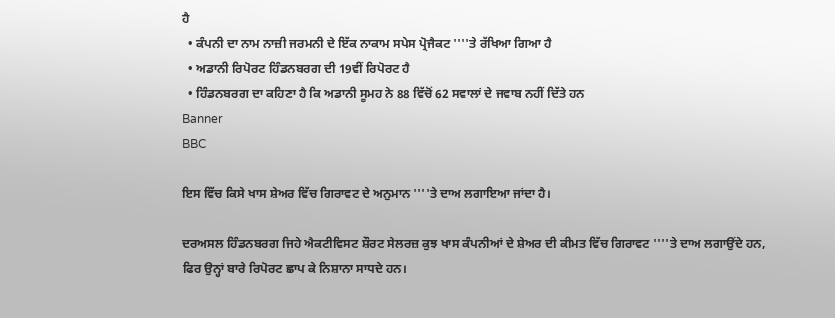ਹੈ
  • ਕੰਪਨੀ ਦਾ ਨਾਮ ਨਾਜ਼ੀ ਜਰਮਨੀ ਦੇ ਇੱਕ ਨਾਕਾਮ ਸਪੇਸ ਪ੍ਰੋਜੈਕਟ ''''ਤੇ ਰੱਖਿਆ ਗਿਆ ਹੈ
  • ਅਡਾਨੀ ਰਿਪੋਰਟ ਹਿੰਡਨਬਰਗ ਦੀ 19ਵੀਂ ਰਿਪੋਰਟ ਹੈ
  • ਹਿੰਡਨਬਰਗ ਦਾ ਕਹਿਣਾ ਹੈ ਕਿ ਅਡਾਨੀ ਸੂਮਹ ਨੇ 88 ਵਿੱਚੋਂ 62 ਸਵਾਲਾਂ ਦੇ ਜਵਾਬ ਨਹੀਂ ਦਿੱਤੇ ਹਨ
Banner
BBC

ਇਸ ਵਿੱਚ ਕਿਸੇ ਖਾਸ ਸ਼ੇਅਰ ਵਿੱਚ ਗਿਰਾਵਟ ਦੇ ਅਨੁਮਾਨ ''''ਤੇ ਦਾਅ ਲਗਾਇਆ ਜਾਂਦਾ ਹੈ।

ਦਰਅਸਲ ਹਿੰਡਨਬਰਗ ਜਿਹੇ ਐਕਟੀਵਿਸਟ ਸ਼ੌਰਟ ਸੇਲਰਜ਼ ਕੁਝ ਖਾਸ ਕੰਪਨੀਆਂ ਦੇ ਸ਼ੇਅਰ ਦੀ ਕੀਮਤ ਵਿੱਚ ਗਿਰਾਵਟ ''''ਤੇ ਦਾਅ ਲਗਾਉਂਦੇ ਹਨ, ਫਿਰ ਉਨ੍ਹਾਂ ਬਾਰੇ ਰਿਪੋਰਟ ਛਾਪ ਕੇ ਨਿਸ਼ਾਨਾ ਸਾਧਦੇ ਹਨ।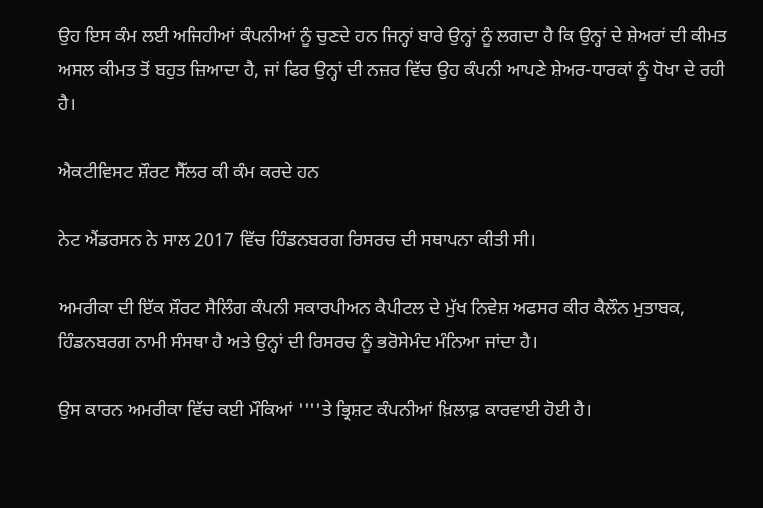ਉਹ ਇਸ ਕੰਮ ਲਈ ਅਜਿਹੀਆਂ ਕੰਪਨੀਆਂ ਨੂੰ ਚੁਣਦੇ ਹਨ ਜਿਨ੍ਹਾਂ ਬਾਰੇ ਉਨ੍ਹਾਂ ਨੂੰ ਲਗਦਾ ਹੈ ਕਿ ਉਨ੍ਹਾਂ ਦੇ ਸ਼ੇਅਰਾਂ ਦੀ ਕੀਮਤ ਅਸਲ ਕੀਮਤ ਤੋਂ ਬਹੁਤ ਜ਼ਿਆਦਾ ਹੈ, ਜਾਂ ਫਿਰ ਉਨ੍ਹਾਂ ਦੀ ਨਜ਼ਰ ਵਿੱਚ ਉਹ ਕੰਪਨੀ ਆਪਣੇ ਸ਼ੇਅਰ-ਧਾਰਕਾਂ ਨੂੰ ਧੋਖਾ ਦੇ ਰਹੀ ਹੈ।

ਐਕਟੀਵਿਸਟ ਸ਼ੌਰਟ ਸੈੱਲਰ ਕੀ ਕੰਮ ਕਰਦੇ ਹਨ

ਨੇਟ ਐਂਡਰਸਨ ਨੇ ਸਾਲ 2017 ਵਿੱਚ ਹਿੰਡਨਬਰਗ ਰਿਸਰਚ ਦੀ ਸਥਾਪਨਾ ਕੀਤੀ ਸੀ।

ਅਮਰੀਕਾ ਦੀ ਇੱਕ ਸ਼ੌਰਟ ਸੈਲਿੰਗ ਕੰਪਨੀ ਸਕਾਰਪੀਅਨ ਕੈਪੀਟਲ ਦੇ ਮੁੱਖ ਨਿਵੇਸ਼ ਅਫਸਰ ਕੀਰ ਕੈਲੌਨ ਮੁਤਾਬਕ, ਹਿੰਡਨਬਰਗ ਨਾਮੀ ਸੰਸਥਾ ਹੈ ਅਤੇ ਉਨ੍ਹਾਂ ਦੀ ਰਿਸਰਚ ਨੂੰ ਭਰੋਸੇਮੰਦ ਮੰਨਿਆ ਜਾਂਦਾ ਹੈ।

ਉਸ ਕਾਰਨ ਅਮਰੀਕਾ ਵਿੱਚ ਕਈ ਮੌਕਿਆਂ ''''ਤੇ ਭ੍ਰਿਸ਼ਟ ਕੰਪਨੀਆਂ ਖ਼ਿਲਾਫ਼ ਕਾਰਵਾਈ ਹੋਈ ਹੈ।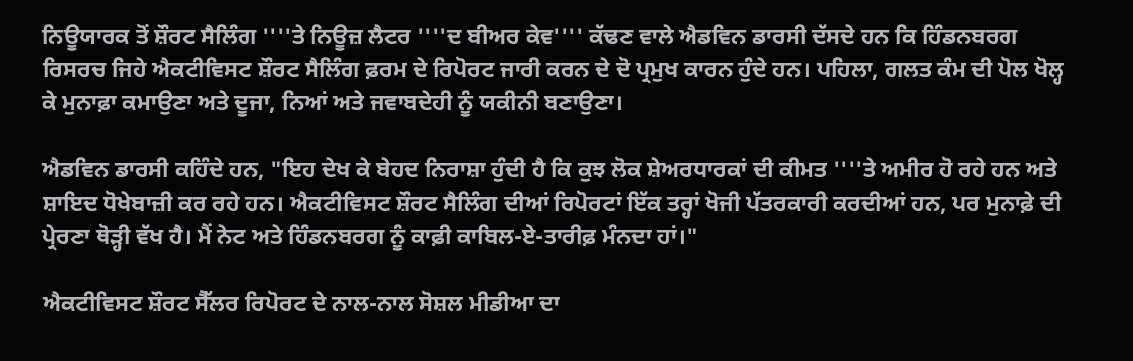ਨਿਊਯਾਰਕ ਤੋਂ ਸ਼ੌਰਟ ਸੈਲਿੰਗ ''''ਤੇ ਨਿਊਜ਼ ਲੈਟਰ ''''ਦ ਬੀਅਰ ਕੇਵ'''' ਕੱਢਣ ਵਾਲੇ ਐਡਵਿਨ ਡਾਰਸੀ ਦੱਸਦੇ ਹਨ ਕਿ ਹਿੰਡਨਬਰਗ ਰਿਸਰਚ ਜਿਹੇ ਐਕਟੀਵਿਸਟ ਸ਼ੌਰਟ ਸੈਲਿੰਗ ਫ਼ਰਮ ਦੇ ਰਿਪੋਰਟ ਜਾਰੀ ਕਰਨ ਦੇ ਦੋ ਪ੍ਰਮੁਖ ਕਾਰਨ ਹੁੰਦੇ ਹਨ। ਪਹਿਲਾ, ਗਲਤ ਕੰਮ ਦੀ ਪੋਲ ਖੋਲ੍ਹ ਕੇ ਮੁਨਾਫ਼ਾ ਕਮਾਉਣਾ ਅਤੇ ਦੂਜਾ, ਨਿਆਂ ਅਤੇ ਜਵਾਬਦੇਹੀ ਨੂੰ ਯਕੀਨੀ ਬਣਾਉਣਾ।

ਐਡਵਿਨ ਡਾਰਸੀ ਕਹਿੰਦੇ ਹਨ, "ਇਹ ਦੇਖ ਕੇ ਬੇਹਦ ਨਿਰਾਸ਼ਾ ਹੁੰਦੀ ਹੈ ਕਿ ਕੁਝ ਲੋਕ ਸ਼ੇਅਰਧਾਰਕਾਂ ਦੀ ਕੀਮਤ ''''ਤੇ ਅਮੀਰ ਹੋ ਰਹੇ ਹਨ ਅਤੇ ਸ਼ਾਇਦ ਧੋਖੇਬਾਜ਼ੀ ਕਰ ਰਹੇ ਹਨ। ਐਕਟੀਵਿਸਟ ਸ਼ੌਰਟ ਸੈਲਿੰਗ ਦੀਆਂ ਰਿਪੋਰਟਾਂ ਇੱਕ ਤਰ੍ਹਾਂ ਖੋਜੀ ਪੱਤਰਕਾਰੀ ਕਰਦੀਆਂ ਹਨ, ਪਰ ਮੁਨਾਫ਼ੇ ਦੀ ਪ੍ਰੇਰਣਾ ਥੋੜ੍ਹੀ ਵੱਖ ਹੈ। ਮੈਂ ਨੇਟ ਅਤੇ ਹਿੰਡਨਬਰਗ ਨੂੰ ਕਾਫ਼ੀ ਕਾਬਿਲ-ਏ-ਤਾਰੀਫ਼ ਮੰਨਦਾ ਹਾਂ।"

ਐਕਟੀਵਿਸਟ ਸ਼ੌਰਟ ਸੈੱਲਰ ਰਿਪੋਰਟ ਦੇ ਨਾਲ-ਨਾਲ ਸੋਸ਼ਲ ਮੀਡੀਆ ਦਾ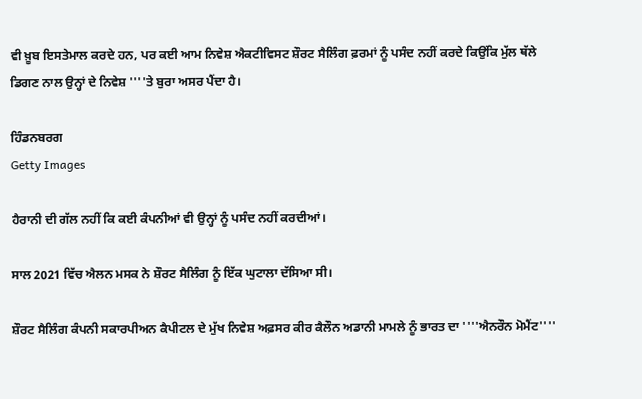ਵੀ ਖ਼ੂਬ ਇਸਤੇਮਾਲ ਕਰਦੇ ਹਨ, ਪਰ ਕਈ ਆਮ ਨਿਵੇਸ਼ ਐਕਟੀਵਿਸਟ ਸ਼ੌਰਟ ਸੈਲਿੰਗ ਫ਼ਰਮਾਂ ਨੂੰ ਪਸੰਦ ਨਹੀਂ ਕਰਦੇ ਕਿਉਂਕਿ ਮੁੱਲ ਥੱਲੇ ਡਿਗਣ ਨਾਲ ਉਨ੍ਹਾਂ ਦੇ ਨਿਵੇਸ਼ ''''ਤੇ ਬੁਰਾ ਅਸਰ ਪੈਂਦਾ ਹੈ।

ਹਿੰਡਨਬਰਗ
Getty Images

ਹੈਰਾਨੀ ਦੀ ਗੱਲ ਨਹੀਂ ਕਿ ਕਈ ਕੰਪਨੀਆਂ ਵੀ ਉਨ੍ਹਾਂ ਨੂੰ ਪਸੰਦ ਨਹੀਂ ਕਰਦੀਆਂ।

ਸਾਲ 2021 ਵਿੱਚ ਐਲਨ ਮਸਕ ਨੇ ਸ਼ੌਰਟ ਸੈਲਿੰਗ ਨੂੰ ਇੱਕ ਘੁਟਾਲਾ ਦੱਸਿਆ ਸੀ।

ਸ਼ੌਰਟ ਸੈਲਿੰਗ ਕੰਪਨੀ ਸਕਾਰਪੀਅਨ ਕੈਪੀਟਲ ਦੇ ਮੁੱਖ ਨਿਵੇਸ਼ ਅਫ਼ਸਰ ਕੀਰ ਕੈਲੌਨ ਅਡਾਨੀ ਮਾਮਲੇ ਨੂੰ ਭਾਰਤ ਦਾ ''''ਐਨਰੌਨ ਮੋਮੈਂਟ''''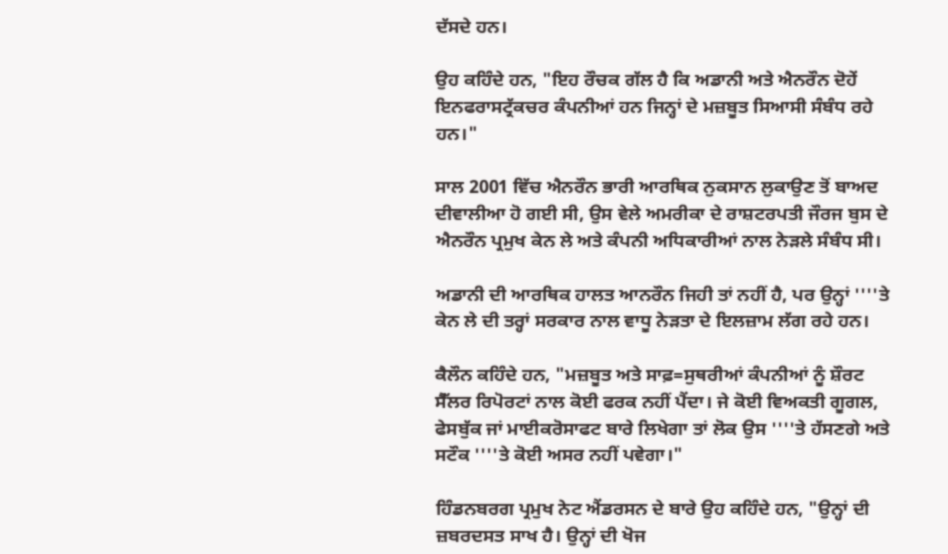ਦੱਸਦੇ ਹਨ।

ਉਹ ਕਹਿੰਦੇ ਹਨ, "ਇਹ ਰੌਚਕ ਗੱਲ ਹੈ ਕਿ ਅਡਾਨੀ ਅਤੇ ਐਨਰੌਨ ਦੋਹੇਂ ਇਨਫਰਾਸਟ੍ਰੱਕਚਰ ਕੰਪਨੀਆਂ ਹਨ ਜਿਨ੍ਹਾਂ ਦੇ ਮਜ਼ਬੂਤ ਸਿਆਸੀ ਸੰਬੰਧ ਰਹੇ ਹਨ।"

ਸਾਲ 2001 ਵਿੱਚ ਐਨਰੌਨ ਭਾਰੀ ਆਰਥਿਕ ਨੁਕਸਾਨ ਲੁਕਾਉਣ ਤੋਂ ਬਾਅਦ ਦੀਵਾਲੀਆ ਹੋ ਗਈ ਸੀ, ਉਸ ਵੇਲੇ ਅਮਰੀਕਾ ਦੇ ਰਾਸ਼ਟਰਪਤੀ ਜੌਰਜ ਬੁਸ ਦੇ ਐਨਰੌਨ ਪ੍ਰਮੁਖ ਕੇਨ ਲੇ ਅਤੇ ਕੰਪਨੀ ਅਧਿਕਾਰੀਆਂ ਨਾਲ ਨੇੜਲੇ ਸੰਬੰਧ ਸੀ।

ਅਡਾਨੀ ਦੀ ਆਰਥਿਕ ਹਾਲਤ ਆਨਰੌਨ ਜਿਹੀ ਤਾਂ ਨਹੀਂ ਹੈ, ਪਰ ਉਨ੍ਹਾਂ ''''ਤੇ ਕੇਨ ਲੇ ਦੀ ਤਰ੍ਹਾਂ ਸਰਕਾਰ ਨਾਲ ਵਾਧੂ ਨੇੜਤਾ ਦੇ ਇਲਜ਼ਾਮ ਲੱਗ ਰਹੇ ਹਨ।

ਕੈਲੌਨ ਕਹਿੰਦੇ ਹਨ, "ਮਜ਼ਬੂਤ ਅਤੇ ਸਾਫ਼=ਸੁਥਰੀਆਂ ਕੰਪਨੀਆਂ ਨੂੰ ਸ਼ੌਰਟ ਸੈੱਲਰ ਰਿਪੋਰਟਾਂ ਨਾਲ ਕੋਈ ਫਰਕ ਨਹੀਂ ਪੈਂਦਾ। ਜੇ ਕੋਈ ਵਿਅਕਤੀ ਗੂਗਲ, ਫੇਸਬੁੱਕ ਜਾਂ ਮਾਈਕਰੋਸਾਫਟ ਬਾਰੇ ਲਿਖੇਗਾ ਤਾਂ ਲੋਕ ਉਸ ''''ਤੇ ਹੱਸਣਗੇ ਅਤੇ ਸਟੌਕ ''''ਤੇ ਕੋਈ ਅਸਰ ਨਹੀਂ ਪਵੇਗਾ।"

ਹਿੰਡਨਬਰਗ ਪ੍ਰਮੁਖ ਨੇਟ ਐਂਡਰਸਨ ਦੇ ਬਾਰੇ ਉਹ ਕਹਿੰਦੇ ਹਨ, "ਉਨ੍ਹਾਂ ਦੀ ਜ਼ਬਰਦਸਤ ਸਾਖ ਹੈ। ਉਨ੍ਹਾਂ ਦੀ ਖੋਜ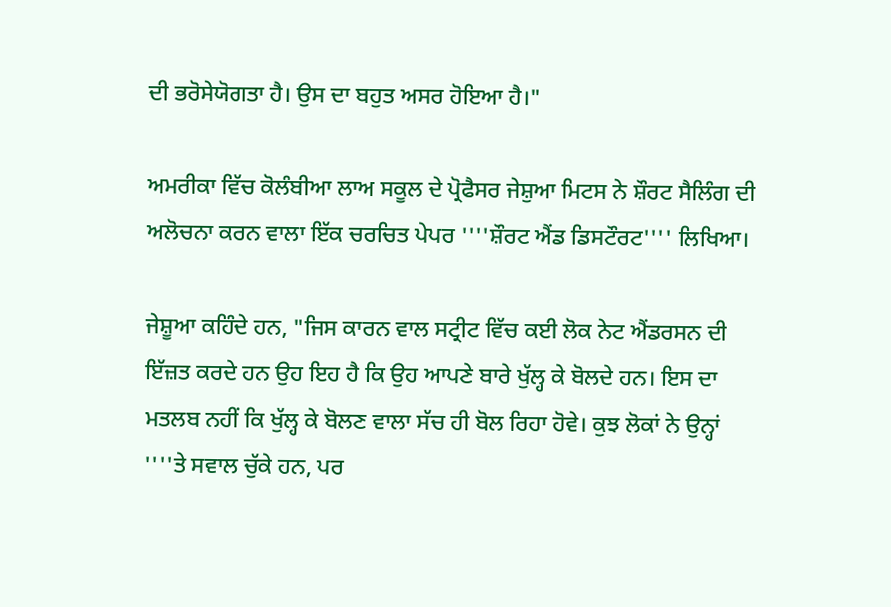ਦੀ ਭਰੋਸੇਯੋਗਤਾ ਹੈ। ਉਸ ਦਾ ਬਹੁਤ ਅਸਰ ਹੋਇਆ ਹੈ।"

ਅਮਰੀਕਾ ਵਿੱਚ ਕੋਲੰਬੀਆ ਲਾਅ ਸਕੂਲ ਦੇ ਪ੍ਰੋਫੈਸਰ ਜੇਸ਼ੁਆ ਮਿਟਸ ਨੇ ਸ਼ੌਰਟ ਸੈਲਿੰਗ ਦੀ ਅਲੋਚਨਾ ਕਰਨ ਵਾਲਾ ਇੱਕ ਚਰਚਿਤ ਪੇਪਰ ''''ਸ਼ੌਰਟ ਐਂਡ ਡਿਸਟੌਰਟ'''' ਲਿਖਿਆ।

ਜੇਸ਼ੂਆ ਕਹਿੰਦੇ ਹਨ, "ਜਿਸ ਕਾਰਨ ਵਾਲ ਸਟ੍ਰੀਟ ਵਿੱਚ ਕਈ ਲੋਕ ਨੇਟ ਐਂਡਰਸਨ ਦੀ ਇੱਜ਼ਤ ਕਰਦੇ ਹਨ ਉਹ ਇਹ ਹੈ ਕਿ ਉਹ ਆਪਣੇ ਬਾਰੇ ਖੁੱਲ੍ਹ ਕੇ ਬੋਲਦੇ ਹਨ। ਇਸ ਦਾ ਮਤਲਬ ਨਹੀਂ ਕਿ ਖੁੱਲ੍ਹ ਕੇ ਬੋਲਣ ਵਾਲਾ ਸੱਚ ਹੀ ਬੋਲ ਰਿਹਾ ਹੋਵੇ। ਕੁਝ ਲੋਕਾਂ ਨੇ ਉਨ੍ਹਾਂ ''''ਤੇ ਸਵਾਲ ਚੁੱਕੇ ਹਨ, ਪਰ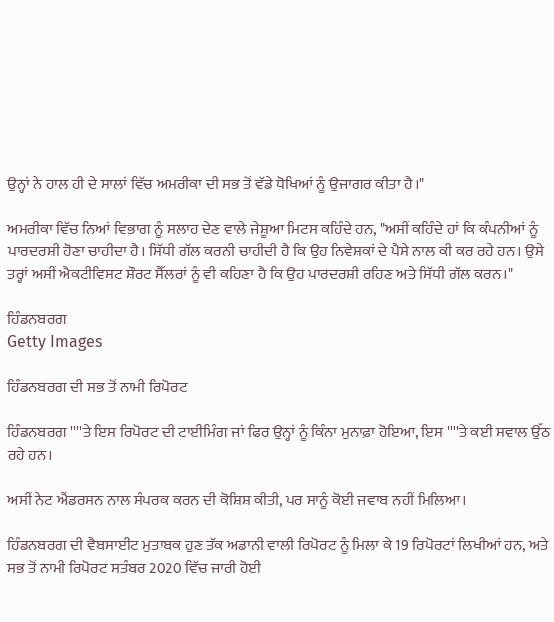ਉਨ੍ਹਾਂ ਨੇ ਹਾਲ ਹੀ ਦੇ ਸਾਲਾਂ ਵਿੱਚ ਅਮਰੀਕਾ ਦੀ ਸਭ ਤੋਂ ਵੱਡੇ ਧੋਖਿਆਂ ਨੂੰ ਉਜਾਗਰ ਕੀਤਾ ਹੈ।"

ਅਮਰੀਕਾ ਵਿੱਚ ਨਿਆਂ ਵਿਭਾਗ ਨੂੰ ਸਲਾਹ ਦੇਣ ਵਾਲੇ ਜੇਸ਼ੂਆ ਮਿਟਸ ਕਹਿੰਦੇ ਹਨ, "ਅਸੀਂ ਕਹਿੰਦੇ ਹਾਂ ਕਿ ਕੰਪਨੀਆਂ ਨੂੰ ਪਾਰਦਰਸ਼ੀ ਹੋਣਾ ਚਾਹੀਦਾ ਹੈ। ਸਿੱਧੀ ਗੱਲ ਕਰਨੀ ਚਾਹੀਦੀ ਹੈ ਕਿ ਉਹ ਨਿਵੇਸ਼ਕਾਂ ਦੇ ਪੈਸੇ ਨਾਲ ਕੀ ਕਰ ਰਹੇ ਹਨ। ਉਸੇ ਤਰ੍ਹਾਂ ਅਸੀਂ ਐਕਟੀਵਿਸਟ ਸ਼ੌਰਟ ਸੈੱਲਰਾਂ ਨੂੰ ਵੀ ਕਹਿਣਾ ਹੈ ਕਿ ਉਹ ਪਾਰਦਰਸ਼ੀ ਰਹਿਣ ਅਤੇ ਸਿੱਧੀ ਗੱਲ ਕਰਨ।"

ਹਿੰਡਨਬਰਗ
Getty Images

ਹਿੰਡਨਬਰਗ ਦੀ ਸਭ ਤੋਂ ਨਾਮੀ ਰਿਪੋਰਟ

ਹਿੰਡਨਬਰਗ ''''ਤੇ ਇਸ ਰਿਪੋਰਟ ਦੀ ਟਾਈਮਿੰਗ ਜਾਂ ਫਿਰ ਉਨ੍ਹਾਂ ਨੂੰ ਕਿੰਨਾ ਮੁਨਾਫ਼ਾ ਹੋਇਆ, ਇਸ ''''ਤੇ ਕਈ ਸਵਾਲ ਉੱਠ ਰਹੇ ਹਨ।

ਅਸੀਂ ਨੇਟ ਐਂਡਰਸਨ ਨਾਲ ਸੰਪਰਕ ਕਰਨ ਦੀ ਕੋਸ਼ਿਸ਼ ਕੀਤੀ, ਪਰ ਸਾਨੂੰ ਕੋਈ ਜਵਾਬ ਨਹੀਂ ਮਿਲਿਆ।

ਹਿੰਡਨਬਰਗ ਦੀ ਵੈਬਸਾਈਟ ਮੁਤਾਬਕ ਹੁਣ ਤੱਕ ਅਡਾਨੀ ਵਾਲੀ ਰਿਪੋਰਟ ਨੂੰ ਮਿਲਾ ਕੇ 19 ਰਿਪੋਰਟਾਂ ਲਿਖੀਆਂ ਹਨ, ਅਤੇ ਸਭ ਤੋਂ ਨਾਮੀ ਰਿਪੋਰਟ ਸਤੰਬਰ 2020 ਵਿੱਚ ਜਾਰੀ ਹੋਈ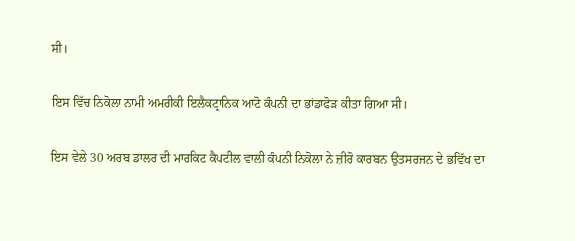ਸੀ।

ਇਸ ਵਿੱਚ ਨਿਕੋਲਾ ਨਾਮੀ ਅਮਰੀਕੀ ਇਲੈਕਟ੍ਰਾਨਿਕ ਆਟੋ ਕੰਪਨੀ ਦਾ ਭਾਂਡਾਫੋੜ ਕੀਤਾ ਗਿਆ ਸੀ।

ਇਸ ਵੇਲੇ 30 ਅਰਬ ਡਾਲਰ ਦੀ ਮਾਰਕਿਟ ਕੈਪਟੀਲ ਵਾਲੀ ਕੰਪਨੀ ਨਿਕੋਲਾ ਨੇ ਜ਼ੀਰੋ ਕਾਰਬਨ ਉਤਸਰਜਨ ਦੇ ਭਵਿੱਖ ਦਾ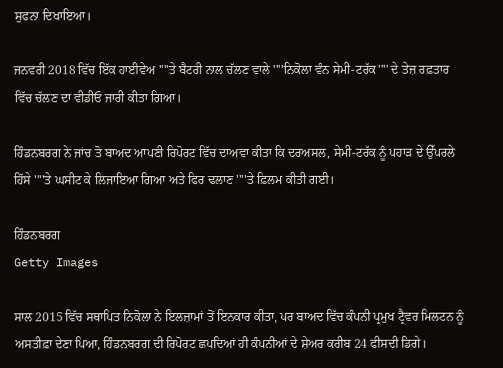ਸੁਫਨਾ ਦਿਖਾਇਆ।

ਜਨਵਰੀ 2018 ਵਿੱਚ ਇੱਕ ਹਾਈਵੇਅ ''''ਤੇ ਬੈਟਰੀ ਨਾਲ ਚੱਲਣ ਵਾਲੇ ''''ਨਿਕੋਲਾ ਵੰਨ ਸੇਮੀ-ਟਰੱਕ'''' ਦੇ ਤੇਜ਼ ਰਫ਼ਤਾਰ ਵਿੱਚ ਚੱਲਣ ਦਾ ਵੀਡੀਓ ਜਾਰੀ ਕੀਤਾ ਗਿਆ।

ਹਿੰਡਨਬਰਗ ਨੇ ਜਾਂਚ ਤੋ ਬਾਅਦ ਆਪਣੀ ਰਿਪੋਰਟ ਵਿੱਚ ਦਾਅਵਾ ਕੀਤਾ ਕਿ ਦਰਅਸਲ, ਸੇਮੀ-ਟਰੱਕ ਨੂੰ ਪਹਾੜ ਦੇ ਉੱਪਰਲੇ ਹਿੱਸੇ ''''ਤੇ ਘਸੀਟ ਕੇ ਲਿਜਾਇਆ ਗਿਆ ਅਤੇ ਫਿਰ ਢਲਾਣ ''''ਤੇ ਫ਼ਿਲਮ ਕੀਤੀ ਗਈ।

ਹਿੰਡਨਬਰਗ
Getty Images

ਸਾਲ 2015 ਵਿੱਚ ਸਥਾਪਿਤ ਨਿਕੋਲਾ ਨੇ ਇਲਜ਼ਾਮਾਂ ਤੋਂ ਇਨਕਾਰ ਕੀਤਾ, ਪਰ ਬਾਅਦ ਵਿੱਚ ਕੰਪਨੀ ਪ੍ਰਮੁਖ ਟ੍ਰੈਵਰ ਮਿਲਟਨ ਨੂੰ ਅਸਤੀਫ਼ਾ ਦੇਣਾ ਪਿਆ, ਹਿੰਡਨਬਰਗ ਦੀ ਰਿਪੋਰਟ ਛਪਦਿਆਂ ਹੀ ਕੰਪਨੀਆਂ ਦੇ ਸ਼ੇਅਰ ਕਰੀਬ 24 ਫੀਸਦੀ ਡਿਗੇ।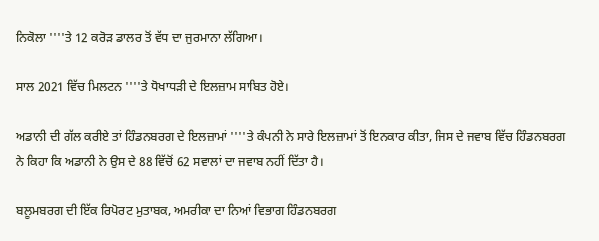ਨਿਕੋਲਾ ''''ਤੇ 12 ਕਰੋੜ ਡਾਲਰ ਤੋਂ ਵੱਧ ਦਾ ਜੁਰਮਾਨਾ ਲੱਗਿਆ।

ਸਾਲ 2021 ਵਿੱਚ ਮਿਲਟਨ ''''ਤੇ ਧੋਖਾਧੜੀ ਦੇ ਇਲਜ਼ਾਮ ਸਾਬਿਤ ਹੋਏ।

ਅਡਾਨੀ ਦੀ ਗੱਲ ਕਰੀਏ ਤਾਂ ਹਿੰਡਨਬਰਗ ਦੇ ਇਲਜ਼ਾਮਾਂ ''''ਤੇ ਕੰਪਨੀ ਨੇ ਸਾਰੇ ਇਲਜ਼ਾਮਾਂ ਤੋਂ ਇਨਕਾਰ ਕੀਤਾ, ਜਿਸ ਦੇ ਜਵਾਬ ਵਿੱਚ ਹਿੰਡਨਬਰਗ ਨੇ ਕਿਹਾ ਕਿ ਅਡਾਨੀ ਨੇ ਉਸ ਦੇ 88 ਵਿੱਚੋਂ 62 ਸਵਾਲਾਂ ਦਾ ਜਵਾਬ ਨਹੀਂ ਦਿੱਤਾ ਹੈ।

ਬਲੂਮਬਰਗ ਦੀ ਇੱਕ ਰਿਪੋਰਟ ਮੁਤਾਬਕ, ਅਮਰੀਕਾ ਦਾ ਨਿਆਂ ਵਿਭਾਗ ਹਿੰਡਨਬਰਗ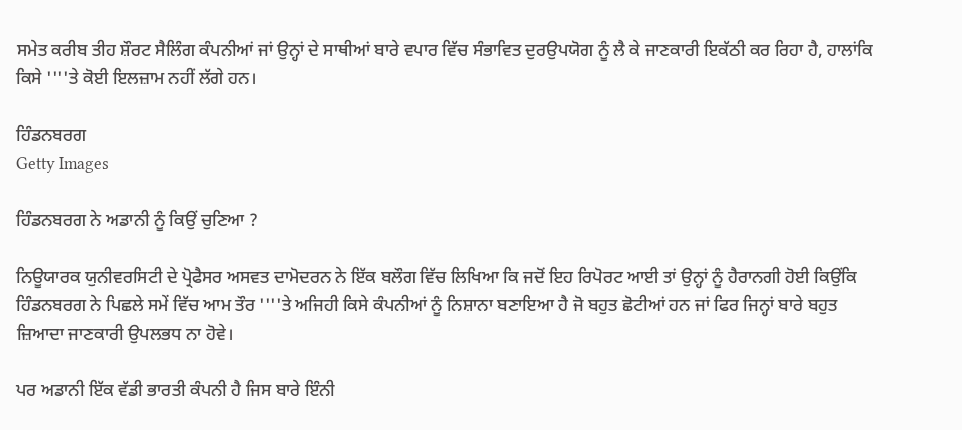ਸਮੇਤ ਕਰੀਬ ਤੀਹ ਸ਼ੌਰਟ ਸੈਲਿੰਗ ਕੰਪਨੀਆਂ ਜਾਂ ਉਨ੍ਹਾਂ ਦੇ ਸਾਥੀਆਂ ਬਾਰੇ ਵਪਾਰ ਵਿੱਚ ਸੰਭਾਵਿਤ ਦੁਰਉਪਯੋਗ ਨੂੰ ਲੈ ਕੇ ਜਾਣਕਾਰੀ ਇਕੱਠੀ ਕਰ ਰਿਹਾ ਹੈ, ਹਾਲਾਂਕਿ ਕਿਸੇ ''''ਤੇ ਕੋਈ ਇਲਜ਼ਾਮ ਨਹੀਂ ਲੱਗੇ ਹਨ।

ਹਿੰਡਨਬਰਗ
Getty Images

ਹਿੰਡਨਬਰਗ ਨੇ ਅਡਾਨੀ ਨੂੰ ਕਿਉਂ ਚੁਣਿਆ ?

ਨਿਊਯਾਰਕ ਯੁਨੀਵਰਸਿਟੀ ਦੇ ਪ੍ਰੋਫੈਸਰ ਅਸਵਤ ਦਾਮੋਦਰਨ ਨੇ ਇੱਕ ਬਲੌਗ ਵਿੱਚ ਲਿਖਿਆ ਕਿ ਜਦੋਂ ਇਹ ਰਿਪੋਰਟ ਆਈ ਤਾਂ ਉਨ੍ਹਾਂ ਨੂੰ ਹੈਰਾਨਗੀ ਹੋਈ ਕਿਉਂਕਿ ਹਿੰਡਨਬਰਗ ਨੇ ਪਿਛਲੇ ਸਮੇਂ ਵਿੱਚ ਆਮ ਤੌਰ ''''ਤੇ ਅਜਿਹੀ ਕਿਸੇ ਕੰਪਨੀਆਂ ਨੂੰ ਨਿਸ਼ਾਨਾ ਬਣਾਇਆ ਹੈ ਜੋ ਬਹੁਤ ਛੋਟੀਆਂ ਹਨ ਜਾਂ ਫਿਰ ਜਿਨ੍ਹਾਂ ਬਾਰੇ ਬਹੁਤ ਜ਼ਿਆਦਾ ਜਾਣਕਾਰੀ ਉਪਲਭਧ ਨਾ ਹੋਵੇ।

ਪਰ ਅਡਾਨੀ ਇੱਕ ਵੱਡੀ ਭਾਰਤੀ ਕੰਪਨੀ ਹੈ ਜਿਸ ਬਾਰੇ ਇੰਨੀ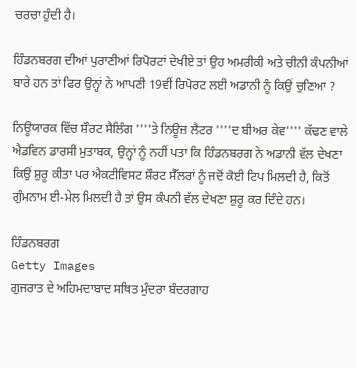ਚਰਚਾ ਹੁੰਦੀ ਹੈ।

ਹਿੰਡਨਬਰਗ ਦੀਆਂ ਪੁਰਾਣੀਆਂ ਰਿਪੋਰਟਾਂ ਦੇਖੀਏ ਤਾਂ ਉਹ ਅਮਰੀਕੀ ਅਤੇ ਚੀਨੀ ਕੰਪਨੀਆਂ ਬਾਰੇ ਹਨ ਤਾਂ ਫਿਰ ਉਨ੍ਹਾਂ ਨੇ ਆਪਣੀ 19ਵੀਂ ਰਿਪੋਰਟ ਲਈ ਅਡਾਨੀ ਨੂੰ ਕਿਉਂ ਚੁਣਿਆ ?

ਨਿਊਯਾਰਕ ਵਿੱਚ ਸ਼ੌਰਟ ਸੈਲਿੰਗ ''''ਤੇ ਨਿਊਜ਼ ਲੈਟਰ ''''ਦ ਬੀਅਰ ਕੇਵ'''' ਕੱਢਣ ਵਾਲੇ ਐਡਵਿਨ ਡਾਰਸੀ ਮੁਤਾਬਕ, ਉਨ੍ਹਾਂ ਨੂੰ ਨਹੀਂ ਪਤਾ ਕਿ ਹਿੰਡਨਬਰਗ ਨੇ ਅਡਾਨੀ ਵੱਲ ਦੇਖਣਾ ਕਿਉਂ ਸ਼ੁਰੂ ਕੀਤਾ ਪਰ ਐਕਟੀਵਿਸਟ ਸ਼ੌਰਟ ਸੈੱਲਰਾਂ ਨੂੰ ਜਦੋਂ ਕੋਈ ਟਿਪ ਮਿਲਦੀ ਹੈ, ਕਿਤੋਂ ਗੁੰਮਨਾਮ ਈ-ਮੇਲ ਮਿਲਦੀ ਹੈ ਤਾਂ ਉਸ ਕੰਪਨੀ ਵੱਲ ਦੇਖਣਾ ਸ਼ੁਰੂ ਕਰ ਦਿੰਦੇ ਹਨ।

ਹਿੰਡਨਬਰਗ
Getty Images
ਗੁਜਰਾਤ ਦੇ ਅਹਿਮਦਾਬਾਦ ਸਥਿਤ ਮੁੰਦਰਾ ਬੰਦਰਗਾਹ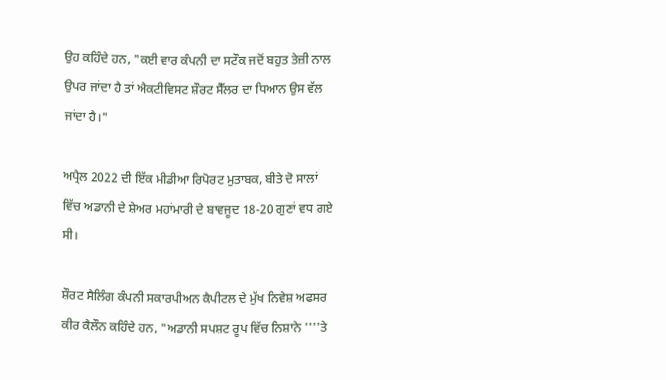ਉਹ ਕਹਿੰਦੇ ਹਨ, "ਕਈ ਵਾਰ ਕੰਪਨੀ ਦਾ ਸਟੌਕ ਜਦੋਂ ਬਹੁਤ ਤੇਜ਼ੀ ਨਾਲ ਉਪਰ ਜਾਂਦਾ ਹੈ ਤਾਂ ਐਕਟੀਵਿਸਟ ਸ਼ੌਰਟ ਸੈੱਲਰ ਦਾ ਧਿਆਨ ਉਸ ਵੱਲ ਜਾਂਦਾ ਹੈ।"

ਅਪ੍ਰੈਲ 2022 ਦੀ ਇੱਕ ਮੀਡੀਆ ਰਿਪੋਰਟ ਮੁਤਾਬਕ, ਬੀਤੇ ਦੋ ਸਾਲਾਂ ਵਿੱਚ ਅਡਾਨੀ ਦੇ ਸ਼ੇਅਰ ਮਹਾਂਮਾਰੀ ਦੇ ਬਾਵਜੂਦ 18-20 ਗੁਣਾਂ ਵਧ ਗਏ ਸੀ।

ਸ਼ੌਰਟ ਸੈਲਿੰਗ ਕੰਪਨੀ ਸਕਾਰਪੀਅਨ ਕੈਪੀਟਲ ਦੇ ਮੁੱਖ ਨਿਵੇਸ਼ ਅਫਸਰ ਕੀਰ ਕੈਲੌਨ ਕਹਿੰਦੇ ਹਨ, "ਅਡਾਨੀ ਸਪਸ਼ਟ ਰੂਪ ਵਿੱਚ ਨਿਸ਼ਾਨੇ ''''ਤੇ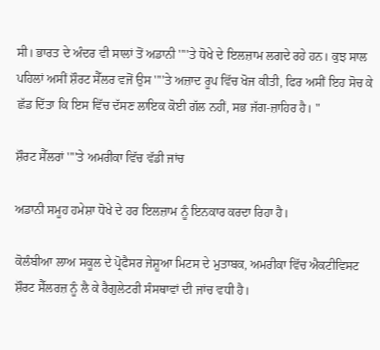ਸੀ। ਭਾਰਤ ਦੇ ਅੰਦਰ ਵੀ ਸਾਲਾਂ ਤੋਂ ਅਡਾਨੀ ''''ਤੇ ਧੋਖੇ ਦੇ ਇਲਜ਼ਾਮ ਲਗਦੇ ਰਹੇ ਹਨ। ਕੁਝ ਸਾਲ ਪਹਿਲਾਂ ਅਸੀਂ ਸ਼ੌਰਟ ਸੈੱਲਰ ਵਜੋਂ ਉਸ ''''ਤੇ ਅਜ਼ਾਦ ਰੂਪ ਵਿੱਚ ਖੋਜ ਕੀਤੀ, ਫਿਰ ਅਸੀਂ ਇਹ ਸੋਚ ਕੇ ਛੱਡ ਦਿੱਤਾ ਕਿ ਇਸ ਵਿੱਚ ਦੱਸਣ ਲਾਇਕ ਕੋਈ ਗੱਲ ਨਹੀਂ, ਸਭ ਜੱਗ-ਜ਼ਾਹਿਰ ਹੈ। "

ਸ਼ੌਰਟ ਸੈੱਲਰਾਂ ''''ਤੇ ਅਮਰੀਕਾ ਵਿੱਚ ਵੱਡੀ ਜਾਂਚ

ਅਡਾਨੀ ਸਮੂਹ ਹਮੇਸ਼ਾ ਧੋਖੇ ਦੇ ਹਰ ਇਲਜ਼ਾਮ ਨੂੰ ਇਨਕਾਰ ਕਰਦਾ ਰਿਹਾ ਹੈ।

ਕੋਲੰਬੀਆ ਲਾਅ ਸਕੂਲ ਦੇ ਪ੍ਰੋਫੈਸਰ ਜੇਸ਼ੂਆ ਮਿਟਸ ਦੇ ਮੁਤਾਬਕ, ਅਮਰੀਕਾ ਵਿੱਚ ਐਕਟੀਵਿਸਟ ਸ਼ੌਰਟ ਸੈੱਲਰਜ਼ ਨੂੰ ਲੈ ਕੇ ਰੈਗੁਲੇਟਰੀ ਸੰਸਥਾਵਾਂ ਦੀ ਜਾਂਚ ਵਧੀ ਹੈ।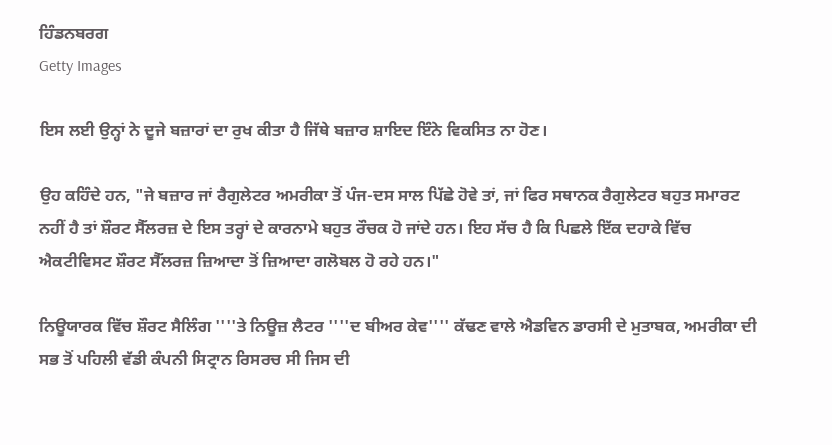ਹਿੰਡਨਬਰਗ
Getty Images

ਇਸ ਲਈ ਉਨ੍ਹਾਂ ਨੇ ਦੂਜੇ ਬਜ਼ਾਰਾਂ ਦਾ ਰੁਖ ਕੀਤਾ ਹੈ ਜਿੱਥੇ ਬਜ਼ਾਰ ਸ਼ਾਇਦ ਇੰਨੇ ਵਿਕਸਿਤ ਨਾ ਹੋਣ।

ਉਹ ਕਹਿੰਦੇ ਹਨ, "ਜੇ ਬਜ਼ਾਰ ਜਾਂ ਰੈਗੁਲੇਟਰ ਅਮਰੀਕਾ ਤੋਂ ਪੰਜ-ਦਸ ਸਾਲ ਪਿੱਛੇ ਹੋਵੇ ਤਾਂ, ਜਾਂ ਫਿਰ ਸਥਾਨਕ ਰੈਗੁਲੇਟਰ ਬਹੁਤ ਸਮਾਰਟ ਨਹੀਂ ਹੈ ਤਾਂ ਸ਼ੌਰਟ ਸੈੱਲਰਜ਼ ਦੇ ਇਸ ਤਰ੍ਹਾਂ ਦੇ ਕਾਰਨਾਮੇ ਬਹੁਤ ਰੌਚਕ ਹੋ ਜਾਂਦੇ ਹਨ। ਇਹ ਸੱਚ ਹੈ ਕਿ ਪਿਛਲੇ ਇੱਕ ਦਹਾਕੇ ਵਿੱਚ ਐਕਟੀਵਿਸਟ ਸ਼ੌਰਟ ਸੈੱਲਰਜ਼ ਜ਼ਿਆਦਾ ਤੋਂ ਜ਼ਿਆਦਾ ਗਲੋਬਲ ਹੋ ਰਹੇ ਹਨ।"

ਨਿਊਯਾਰਕ ਵਿੱਚ ਸ਼ੌਰਟ ਸੈਲਿੰਗ ''''ਤੇ ਨਿਊਜ਼ ਲੈਟਰ ''''ਦ ਬੀਅਰ ਕੇਵ'''' ਕੱਢਣ ਵਾਲੇ ਐਡਵਿਨ ਡਾਰਸੀ ਦੇ ਮੁਤਾਬਕ, ਅਮਰੀਕਾ ਦੀ ਸਭ ਤੋਂ ਪਹਿਲੀ ਵੱਡੀ ਕੰਪਨੀ ਸਿਟ੍ਰਾਨ ਰਿਸਰਚ ਸੀ ਜਿਸ ਦੀ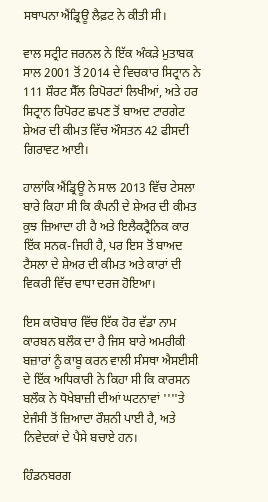ਸਥਾਪਨਾ ਐਂਡ੍ਰਿਊ ਲੈਫ਼ਟ ਨੇ ਕੀਤੀ ਸੀ।

ਵਾਲ ਸਟ੍ਰੀਟ ਜਰਨਲ ਨੇ ਇੱਕ ਅੰਕੜੇ ਮੁਤਾਬਕ ਸਾਲ 2001 ਤੋਂ 2014 ਦੇ ਵਿਚਕਾਰ ਸਿਟ੍ਰਾਨ ਨੇ 111 ਸ਼ੌਰਟ ਸੈੱਲ ਰਿਪੋਰਟਾਂ ਲਿਖੀਆਂ, ਅਤੇ ਹਰ ਸਿਟ੍ਰਾਨ ਰਿਪੋਰਟ ਛਪਣ ਤੋਂ ਬਾਅਦ ਟਾਰਗੇਟ ਸ਼ੇਅਰ ਦੀ ਕੀਮਤ ਵਿੱਚ ਔਸਤਨ 42 ਫੀਸਦੀ ਗਿਰਾਵਟ ਆਈ।

ਹਾਲਾਂਕਿ ਐਂਡ੍ਰਿਊ ਨੇ ਸਾਲ 2013 ਵਿੱਚ ਟੇਸਲਾ ਬਾਰੇ ਕਿਹਾ ਸੀ ਕਿ ਕੰਪਨੀ ਦੇ ਸ਼ੇਅਰ ਦੀ ਕੀਮਤ ਕੁਝ ਜ਼ਿਆਦਾ ਹੀ ਹੈ ਅਤੇ ਇਲੈਕਟ੍ਰੈਨਿਕ ਕਾਰ ਇੱਕ ਸਨਕ-ਜਿਹੀ ਹੈ, ਪਰ ਇਸ ਤੋਂ ਬਾਅਦ ਟੈਸਲਾ ਦੇ ਸ਼ੇਅਰ ਦੀ ਕੀਮਤ ਅਤੇ ਕਾਰਾਂ ਦੀ ਵਿਕਰੀ ਵਿੱਚ ਵਾਧਾ ਦਰਜ ਹੋਇਆ।

ਇਸ ਕਾਰੋਬਾਰ ਵਿੱਚ ਇੱਕ ਹੋਰ ਵੱਡਾ ਨਾਮ ਕਾਰਬਨ ਬਲੌਕ ਦਾ ਹੈ ਜਿਸ ਬਾਰੇ ਅਮਰੀਕੀ ਬਜ਼ਾਰਾਂ ਨੂੰ ਕਾਬੂ ਕਰਨ ਵਾਲੀ ਸੰਸਥਾ ਐਸਈਸੀ ਦੇ ਇੱਕ ਅਧਿਕਾਰੀ ਨੇ ਕਿਹਾ ਸੀ ਕਿ ਕਾਰਸਨ ਬਲੌਕ ਨੇ ਧੋਖੇਬਾਜ਼ੀ ਦੀਆਂ ਘਟਨਾਵਾਂ ''''ਤੇ ਏਜੰਸੀ ਤੋਂ ਜ਼ਿਆਦਾ ਰੌਸ਼ਨੀ ਪਾਈ ਹੈ, ਅਤੇ ਨਿਵੇਦਕਾਂ ਦੇ ਪੈਸੇ ਬਚਾਏ ਹਨ।

ਹਿੰਡਨਬਰਗ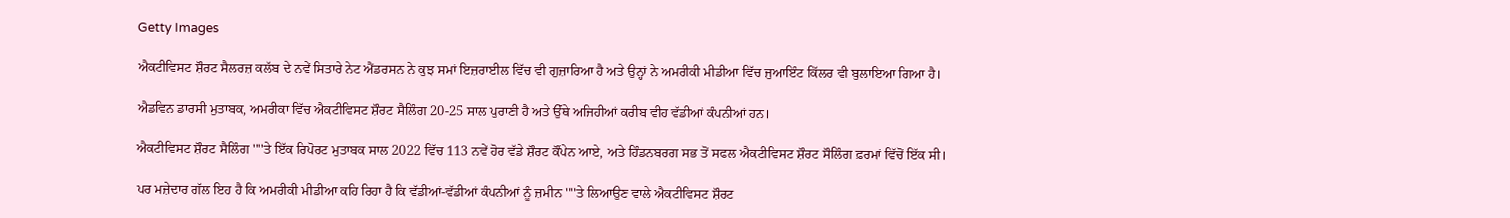Getty Images

ਐਕਟੀਵਿਸਟ ਸ਼ੌਰਟ ਸੈਲਰਜ਼ ਕਲੱਬ ਦੇ ਨਵੇਂ ਸਿਤਾਰੇ ਨੇਟ ਐਂਡਰਸਨ ਨੇ ਕੁਝ ਸਮਾਂ ਇਜ਼ਰਾਈਲ ਵਿੱਚ ਵੀ ਗੁਜ਼ਾਰਿਆ ਹੈ ਅਤੇ ਉਨ੍ਹਾਂ ਨੇ ਅਮਰੀਕੀ ਮੀਡੀਆ ਵਿੱਚ ਜੁਆਇੰਟ ਕਿੱਲਰ ਵੀ ਬੁਲਾਇਆ ਗਿਆ ਹੈ।

ਐਡਵਿਨ ਡਾਰਸੀ ਮੁਤਾਬਕ, ਅਮਰੀਕਾ ਵਿੱਚ ਐਕਟੀਵਿਸਟ ਸ਼ੌਰਟ ਸੈਲਿੰਗ 20-25 ਸਾਲ ਪੁਰਾਣੀ ਹੈ ਅਤੇ ਉੱਥੇ ਅਜਿਹੀਆਂ ਕਰੀਬ ਵੀਹ ਵੱਡੀਆਂ ਕੰਪਨੀਆਂ ਹਨ।

ਐਕਟੀਵਿਸਟ ਸ਼ੌਰਟ ਸੈਲਿੰਗ ''''ਤੇ ਇੱਕ ਰਿਪੋਰਟ ਮੁਤਾਬਕ ਸਾਲ 2022 ਵਿੱਚ 113 ਨਵੇਂ ਹੋਰ ਵੱਡੇ ਸ਼ੌਰਟ ਕੌਂਪੇਨ ਆਏ, ਅਤੇ ਹਿੰਡਨਬਰਗ ਸਭ ਤੋਂ ਸਫਲ ਐਕਟੀਵਿਸਟ ਸ਼ੌਰਟ ਸੌਲਿੰਗ ਫ਼ਰਮਾਂ ਵਿੱਚੋਂ ਇੱਕ ਸੀ।

ਪਰ ਮਜ਼ੇਦਾਰ ਗੱਲ ਇਹ ਹੈ ਕਿ ਅਮਰੀਕੀ ਮੀਡੀਆ ਕਹਿ ਰਿਹਾ ਹੈ ਕਿ ਵੱਡੀਆਂ-ਵੱਡੀਆਂ ਕੰਪਨੀਆਂ ਨੂੰ ਜ਼ਮੀਨ ''''ਤੇ ਲਿਆਉਣ ਵਾਲੇ ਐਕਟੀਵਿਸਟ ਸ਼ੌਰਟ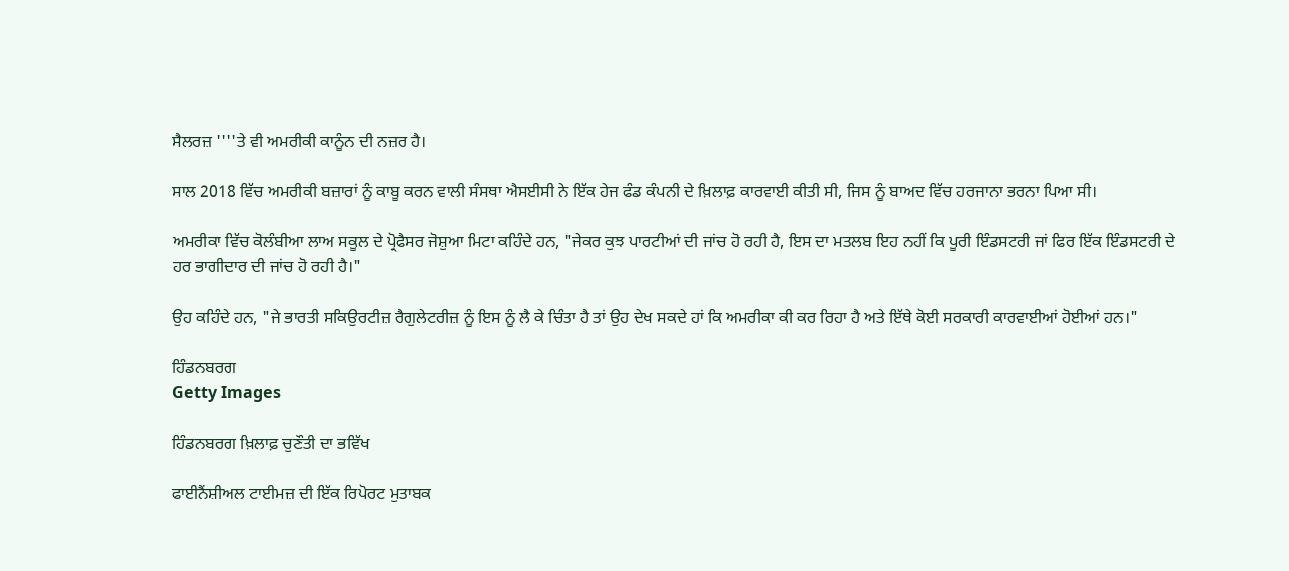ਸੈਲਰਜ਼ ''''ਤੇ ਵੀ ਅਮਰੀਕੀ ਕਾਨੂੰਨ ਦੀ ਨਜ਼ਰ ਹੈ।

ਸਾਲ 2018 ਵਿੱਚ ਅਮਰੀਕੀ ਬਜ਼ਾਰਾਂ ਨੂੰ ਕਾਬੂ ਕਰਨ ਵਾਲੀ ਸੰਸਥਾ ਐਸਈਸੀ ਨੇ ਇੱਕ ਹੇਜ ਫੰਡ ਕੰਪਨੀ ਦੇ ਖ਼ਿਲਾਫ਼ ਕਾਰਵਾਈ ਕੀਤੀ ਸੀ, ਜਿਸ ਨੂੰ ਬਾਅਦ ਵਿੱਚ ਹਰਜਾਨਾ ਭਰਨਾ ਪਿਆ ਸੀ।

ਅਮਰੀਕਾ ਵਿੱਚ ਕੋਲੰਬੀਆ ਲਾਅ ਸਕੂਲ ਦੇ ਪ੍ਰੋਫੈਸਰ ਜੋਸ਼ੁਆ ਮਿਟਾ ਕਹਿੰਦੇ ਹਨ, "ਜੇਕਰ ਕੁਝ ਪਾਰਟੀਆਂ ਦੀ ਜਾਂਚ ਹੋ ਰਹੀ ਹੈ, ਇਸ ਦਾ ਮਤਲਬ ਇਹ ਨਹੀਂ ਕਿ ਪੂਰੀ ਇੰਡਸਟਰੀ ਜਾਂ ਫਿਰ ਇੱਕ ਇੰਡਸਟਰੀ ਦੇ ਹਰ ਭਾਗੀਦਾਰ ਦੀ ਜਾਂਚ ਹੋ ਰਹੀ ਹੈ।"

ਉਹ ਕਹਿੰਦੇ ਹਨ, "ਜੇ ਭਾਰਤੀ ਸਕਿਉਰਟੀਜ਼ ਰੈਗੁਲੇਟਰੀਜ਼ ਨੂੰ ਇਸ ਨੂੰ ਲੈ ਕੇ ਚਿੰਤਾ ਹੈ ਤਾਂ ਉਹ ਦੇਖ ਸਕਦੇ ਹਾਂ ਕਿ ਅਮਰੀਕਾ ਕੀ ਕਰ ਰਿਹਾ ਹੈ ਅਤੇ ਇੱਥੇ ਕੋਈ ਸਰਕਾਰੀ ਕਾਰਵਾਈਆਂ ਹੋਈਆਂ ਹਨ।"

ਹਿੰਡਨਬਰਗ
Getty Images

ਹਿੰਡਨਬਰਗ ਖ਼ਿਲਾਫ਼ ਚੁਣੌਤੀ ਦਾ ਭਵਿੱਖ

ਫਾਈਨੈਂਸ਼ੀਅਲ ਟਾਈਮਜ਼ ਦੀ ਇੱਕ ਰਿਪੋਰਟ ਮੁਤਾਬਕ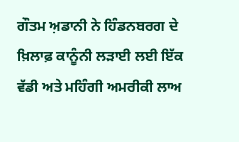ਗੌਤਮ ਅ਼ਡਾਨੀ ਨੇ ਹਿੰਡਨਬਰਗ ਦੇ ਖ਼ਿਲਾਫ਼ ਕਾਨੂੰਨੀ ਲੜਾਈ ਲਈ ਇੱਕ ਵੱਡੀ ਅਤੇ ਮਹਿੰਗੀ ਅਮਰੀਕੀ ਲਾਅ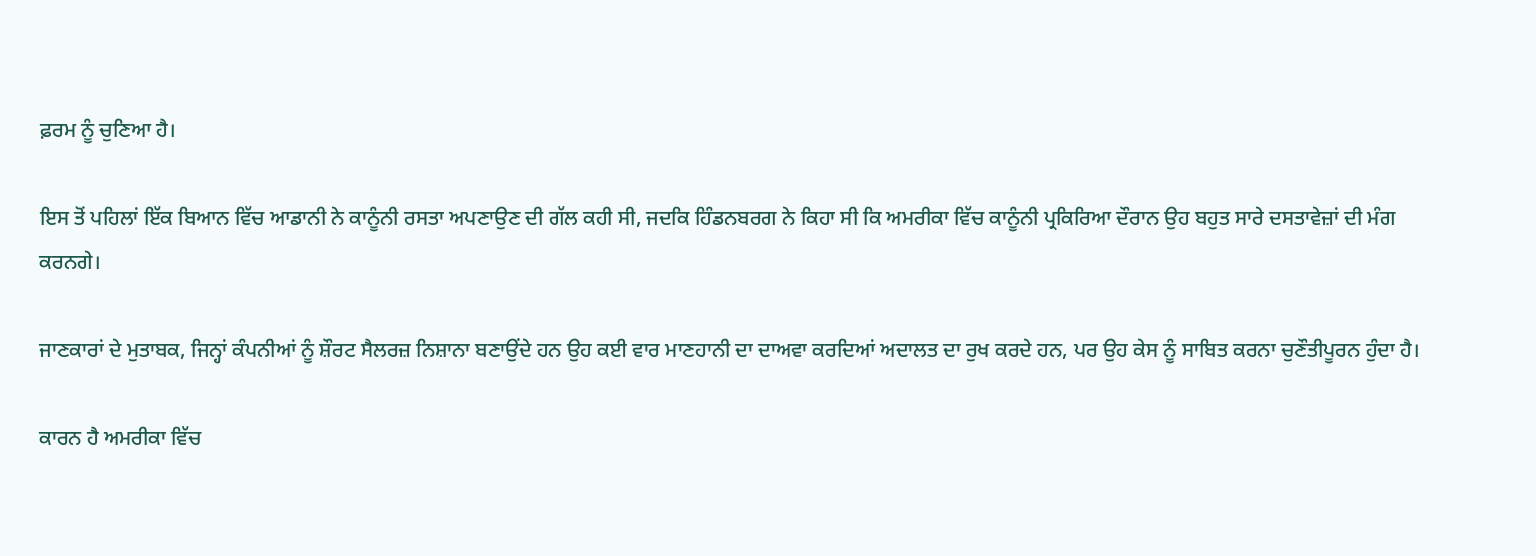ਫ਼ਰਮ ਨੂੰ ਚੁਣਿਆ ਹੈ।

ਇਸ ਤੋਂ ਪਹਿਲਾਂ ਇੱਕ ਬਿਆਨ ਵਿੱਚ ਆਡਾਨੀ ਨੇ ਕਾਨੂੰਨੀ ਰਸਤਾ ਅਪਣਾਉਣ ਦੀ ਗੱਲ ਕਹੀ ਸੀ, ਜਦਕਿ ਹਿੰਡਨਬਰਗ ਨੇ ਕਿਹਾ ਸੀ ਕਿ ਅਮਰੀਕਾ ਵਿੱਚ ਕਾਨੂੰਨੀ ਪ੍ਰਕਿਰਿਆ ਦੌਰਾਨ ਉਹ ਬਹੁਤ ਸਾਰੇ ਦਸਤਾਵੇਜ਼ਾਂ ਦੀ ਮੰਗ ਕਰਨਗੇ।

ਜਾਣਕਾਰਾਂ ਦੇ ਮੁਤਾਬਕ, ਜਿਨ੍ਹਾਂ ਕੰਪਨੀਆਂ ਨੂੰ ਸ਼ੌਰਟ ਸੈਲਰਜ਼ ਨਿਸ਼ਾਨਾ ਬਣਾਉਂਦੇ ਹਨ ਉਹ ਕਈ ਵਾਰ ਮਾਣਹਾਨੀ ਦਾ ਦਾਅਵਾ ਕਰਦਿਆਂ ਅਦਾਲਤ ਦਾ ਰੁਖ ਕਰਦੇ ਹਨ, ਪਰ ਉਹ ਕੇਸ ਨੂੰ ਸਾਬਿਤ ਕਰਨਾ ਚੁਣੌਤੀਪੂਰਨ ਹੁੰਦਾ ਹੈ।

ਕਾਰਨ ਹੈ ਅਮਰੀਕਾ ਵਿੱਚ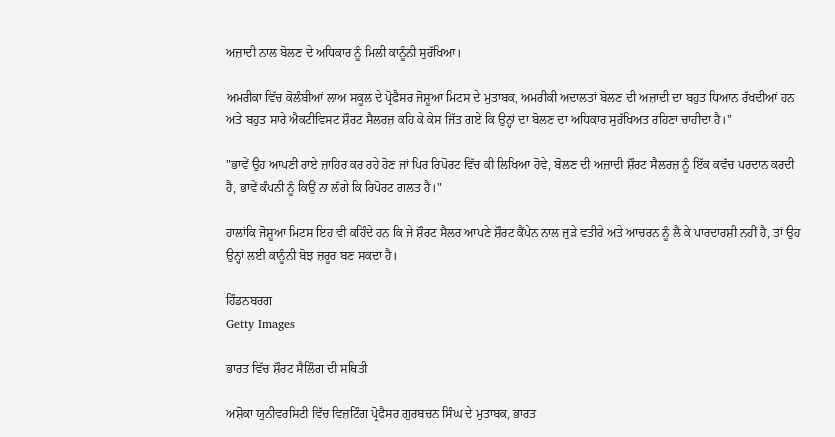ਅਜ਼ਾਦੀ ਨਾਲ ਬੋਲਣ ਦੇ ਅਧਿਕਾਰ ਨੂੰ ਮਿਲੀ ਕਾਨੂੰਨੀ ਸੁਰੱਖਿਆ।

ਅਮਰੀਕਾ ਵਿੱਚ ਕੋਲੰਬੀਆਂ ਲਾਅ ਸਕੂਲ ਦੇ ਪ੍ਰੋਫੈਸਰ ਜੋਸ਼ੂਆ ਮਿਟਸ ਦੇ ਮੁਤਾਬਕ, ਅਮਰੀਕੀ ਅਦਾਲਤਾਂ ਬੋਲਣ ਦੀ ਅਜ਼ਾਦੀ ਦਾ ਬਹੁਤ ਧਿਆਨ ਰੱਖਦੀਆਂ ਹਨ ਅਤੇ ਬਹੁਤ ਸਾਰੇ ਐਕਟੀਵਿਸਟ ਸ਼ੌਰਟ ਸੈਲਰਜ਼ ਕਹਿ ਕੇ ਕੇਸ ਜਿੱਤ ਗਏ ਕਿ ਉਨ੍ਹਾਂ ਦਾ ਬੋਲਣ ਦਾ ਅਧਿਕਾਰ ਸੁਰੱਖਿਅਤ ਰਹਿਣਾ ਚਾਹੀਦਾ ਹੈ।"

"ਭਾਵੇਂ ਉਹ ਆਪਣੀ ਰਾਏ ਜ਼ਾਹਿਰ ਕਰ ਰਹੇ ਹੋਣ ਜਾਂ ਪਿਰ ਰਿਪੋਰਟ ਵਿੱਚ ਕੀ ਲਿਖਿਆ ਹੋਵੇ, ਬੋਲਣ ਦੀ ਅਜ਼ਾਦੀ ਸ਼ੌਰਟ ਸੈਲਰਜ਼ ਨੂੰ ਇੱਕ ਕਵੱਚ ਪਰਦਾਨ ਕਰਦੀ ਹੈ, ਭਾਵੇਂ ਕੰਪਨੀ ਨੂੰ ਕਿਉਂ ਨਾ ਲੱਗੇ ਕਿ ਰਿਪੋਰਟ ਗਲਤ ਹੈ।"

ਹਾਲਾਂਕਿ ਜੋਸ਼ੂਆ ਮਿਟਸ ਇਹ ਵੀ ਕਹਿੰਦੇ ਹਨ ਕਿ ਜੇ ਸ਼ੌਰਟ ਸੈਲਰ ਆਪਣੇ ਸ਼ੌਰਟ ਕੈਂਪੇਨ ਨਾਲ ਜੁੜੇ ਵਤੀਰੇ ਅਤੇ ਆਚਰਨ ਨੂੰ ਲੈ ਕੇ ਪਾਰਦਾਰਸ਼ੀ ਨਹੀਂ ਹੈ, ਤਾਂ ਉਹ ਉਨ੍ਹਾਂ ਲਈ ਕਾਨੂੰਨੀ ਬੋਝ ਜ਼ਰੂਰ ਬਣ ਸਕਦਾ ਹੈ।

ਹਿੰਡਨਬਰਗ
Getty Images

ਭਾਰਤ ਵਿੱਚ ਸ਼ੌਰਟ ਸੈਲਿੰਗ ਦੀ ਸਥਿਤੀ

ਅਸ਼ੋਕਾ ਯੁਨੀਵਰਸਿਟੀ ਵਿੱਚ ਵਿਜ਼ਟਿੰਗ ਪ੍ਰੋਫੈਸਰ ਗੁਰਬਚਨ ਸਿੰਘ ਦੇ ਮੁਤਾਬਕ, ਭਾਰਤ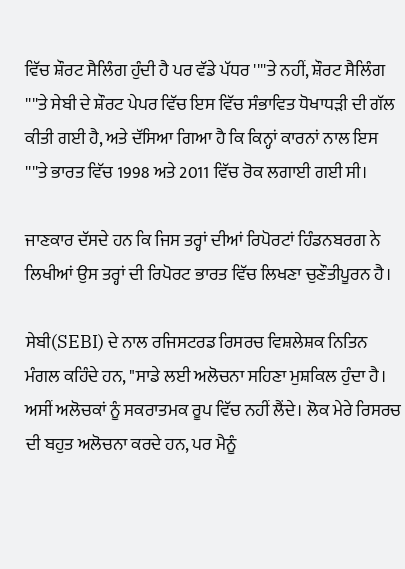ਵਿੱਚ ਸ਼ੌਰਟ ਸੈਲਿੰਗ ਹੁੰਦੀ ਹੈ ਪਰ ਵੱਡੇ ਪੱਧਰ ''''ਤੇ ਨਹੀਂ, ਸ਼ੌਰਟ ਸੈਲਿੰਗ ''''ਤੇ ਸੇਬੀ ਦੇ ਸ਼ੌਰਟ ਪੇਪਰ ਵਿੱਚ ਇਸ ਵਿੱਚ ਸੰਭਾਵਿਤ ਧੋਖਾਧੜੀ ਦੀ ਗੱਲ ਕੀਤੀ ਗਈ ਹੈ, ਅਤੇ ਦੱਸਿਆ ਗਿਆ ਹੈ ਕਿ ਕਿਨ੍ਹਾਂ ਕਾਰਨਾਂ ਨਾਲ ਇਸ ''''ਤੇ ਭਾਰਤ ਵਿੱਚ 1998 ਅਤੇ 2011 ਵਿੱਚ ਰੋਕ ਲਗਾਈ ਗਈ ਸੀ।

ਜਾਣਕਾਰ ਦੱਸਦੇ ਹਨ ਕਿ ਜਿਸ ਤਰ੍ਹਾਂ ਦੀਆਂ ਰਿਪੋਰਟਾਂ ਹਿੰਡਨਬਰਗ ਨੇ ਲਿਖੀਆਂ ਉਸ ਤਰ੍ਹਾਂ ਦੀ ਰਿਪੋਰਟ ਭਾਰਤ ਵਿੱਚ ਲਿਖਣਾ ਚੁਣੌਤੀਪੂਰਨ ਹੈ।

ਸੇਬੀ(SEBI) ਦੇ ਨਾਲ ਰਜਿਸਟਰਡ ਰਿਸਰਚ ਵਿਸ਼ਲੇਸ਼ਕ ਨਿਤਿਨ ਮੰਗਲ ਕਹਿੰਦੇ ਹਨ, "ਸਾਡੇ ਲਈ ਅਲੋਚਨਾ ਸਹਿਣਾ ਮੁਸ਼ਕਿਲ ਹੁੰਦਾ ਹੈ। ਅਸੀਂ ਅਲੋਚਕਾਂ ਨੂੰ ਸਕਰਾਤਮਕ ਰੂਪ ਵਿੱਚ ਨਹੀਂ ਲੈਂਦੇ। ਲੋਕ ਮੇਰੇ ਰਿਸਰਚ ਦੀ ਬਹੁਤ ਅਲੋਚਨਾ ਕਰਦੇ ਹਨ, ਪਰ ਮੈਨੂੰ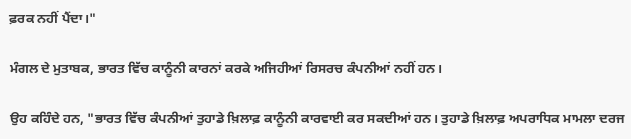ਫ਼ਰਕ ਨਹੀਂ ਪੈਂਦਾ।"

ਮੰਗਲ ਦੇ ਮੁਤਾਬਕ, ਭਾਰਤ ਵਿੱਚ ਕਾਨੂੰਨੀ ਕਾਰਨਾਂ ਕਰਕੇ ਅਜਿਹੀਆਂ ਰਿਸਰਚ ਕੰਪਨੀਆਂ ਨਹੀਂ ਹਨ।

ਉਹ ਕਹਿੰਦੇ ਹਨ, "ਭਾਰਤ ਵਿੱਚ ਕੰਪਨੀਆਂ ਤੁਹਾਡੇ ਖ਼ਿਲਾਫ਼ ਕਾਨੂੰਨੀ ਕਾਰਵਾਈ ਕਰ ਸਕਦੀਆਂ ਹਨ। ਤੁਹਾਡੇ ਖ਼ਿਲਾਫ਼ ਅਪਰਾਧਿਕ ਮਾਮਲਾ ਦਰਜ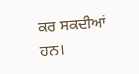ਕਰ ਸਕਦੀਆਂ ਹਨ।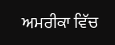ਅਮਰੀਕਾ ਵਿੱਚ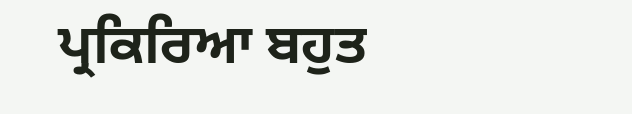ਪ੍ਰਕਿਰਿਆ ਬਹੁਤ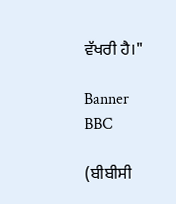ਵੱਖਰੀ ਹੈ।"

Banner
BBC

(ਬੀਬੀਸੀ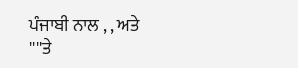ਪੰਜਾਬੀ ਨਾਲ , , ਅਤੇ ''''ਤੇ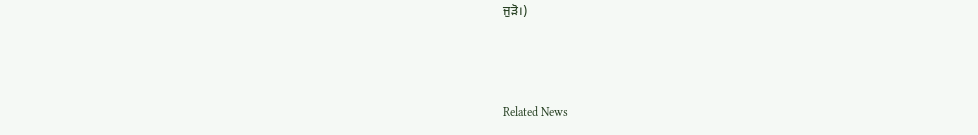ਜੁੜੋ।)



Related News